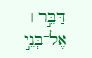דַּבֵּ֣ר ׀ אֶל־בְּנֵ֣י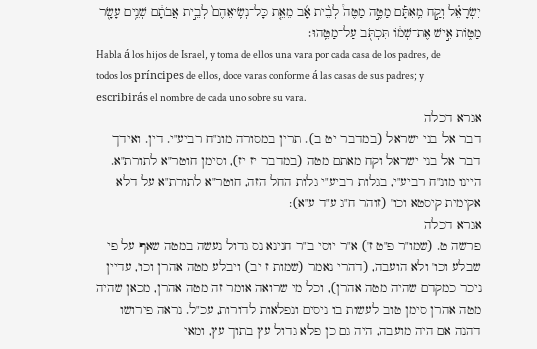יִשְׂרָאֵ֗ל וְקַ֣ח מֵֽאִתָּ֡ם מַטֶּ֣ה מַטֶּה֩ לְבֵ֨ית אָ֜ב מֵאֵ֤ת כָּל־נְשִֽׂיאֵהֶם֙ לְבֵ֣ית אֲבֹתָ֔ם שְׁנֵ֥ים עָשָׂ֖ר מַטּ֑וֹת אִ֣ישׁ אֶת־שְׁמ֔וֹ תִּכְתֹּ֖ב עַל־מַטֵּֽהוּ׃
Habla á los hijos de Israel, y toma de ellos una vara por cada casa de los padres, de todos los príncipes de ellos, doce varas conforme á las casas de sus padres; y escribirás el nombre de cada uno sobre su vara.
אגרא דכלה
דבר אל בני ישראל (במדבר יט ב). תרין במסורה מונ"ח רביע"י. דין. ואידך דבר אל בני ישראל וקח מאתם מטה (במדבר יז יז), וסימן חוטר"א לתורת"א. היינו מונ"ח רביע"י, בגלות רביע"י גלות החל הזה, חוטר"א לתורת"א על דלא אקימית קיסטא וכו' (זוהר ח"ג ע"ד ע"א):
אגרא דכלה
פרשה ט. (שמו"ר פ"ט ז') א"ר יוסי ב"ר חנינא נס גדול נעשה במטה שאף על פי שבלע וכו' ולא הועבה, (דהרי נאמר (שמות ז יב) ויבלע מטה אהרן וכו', עדיין ניכר כמקדם שהיה מטה אהרן), וכל מי שרואה אומר זה מטה אהרן, מכאן שהיה מטה אהרן סימן טוב לעשות בו ניסים ונפלאות לדורות, עכ"ל. נראה פירושו דהנה אם היה מועבה, היה גם כן פלא גדול עץ בתוך עץ, ומאי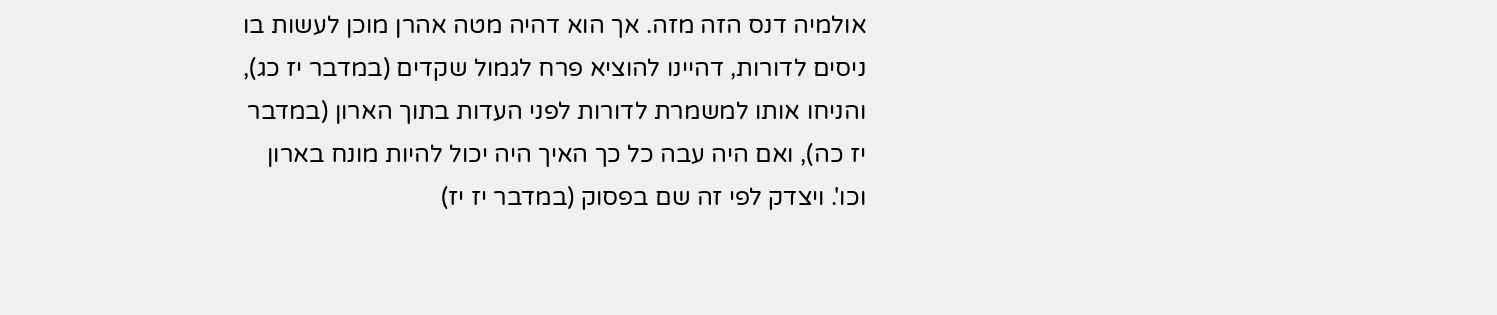אולמיה דנס הזה מזה. אך הוא דהיה מטה אהרן מוכן לעשות בו ניסים לדורות, דהיינו להוציא פרח לגמול שקדים (במדבר יז כג), והניחו אותו למשמרת לדורות לפני העדות בתוך הארון (במדבר יז כה), ואם היה עבה כל כך האיך היה יכול להיות מונח בארון וכו'. ויצדק לפי זה שם בפסוק (במדבר יז יז)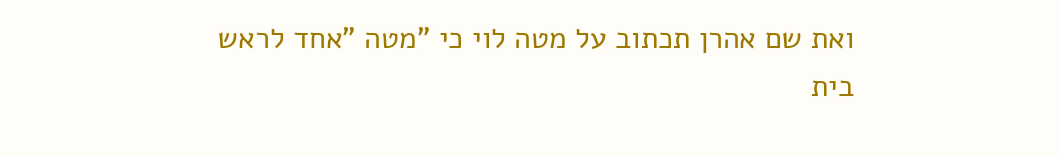ואת שם אהרן תכתוב על מטה לוי כי "מטה "אחד לראש בית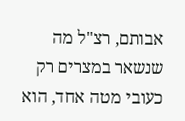אבותם, רצ"ל מה שנשאר במצרים רק כעובי מטה אחד, הוא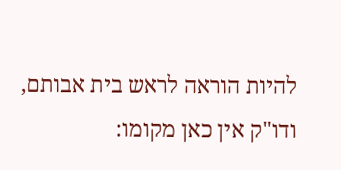להיות הוראה לראש בית אבותם, ודו"ק אין כאן מקומו: